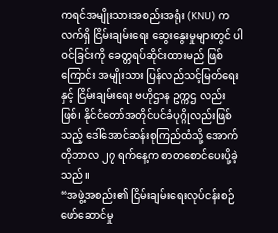ကရင်အမျိုးသားအစည်းအရုံး (KNU) က လက်ရှိ ငြိမ်းချမ်းရေး ဆွေးနွေးမှုများတွင် ပါဝင်ခြင်းကို ခေတ္တရပ်ဆိုင်းထားမည် ဖြစ်ကြောင်း အမျိုးသား ပြန်လည်သင့်မြတ်ရေး နှင့် ငြိမ်းချမ်းရေး ဗဟိုဌာန ဥက္ကဌ လည်းဖြစ်၊ နိုင်ငံတော်အတိုင်ပင်ခံပုဂ္ဂိုလည်းဖြစ်သည့် ဒေါ်အောင်ဆန်းစုကြည်ထံသို့ အောက်တိုဘာလ ၂၇ ရက်နေ့က စာတစောင်ပေးပို့ခဲ့သည်။
“အဖွဲ့အစည်း၏ ငြိမ်းချမ်းရေးလုပ်ငန်းစဉ် ဖော်ဆောင်မှု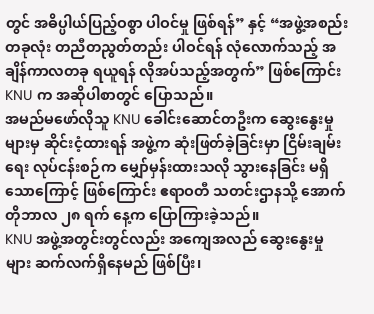တွင် အဓိပ္ပါယ်ပြည့်ဝစွာ ပါဝင်မှု ဖြစ်ရန်” နှင့် “အဖွဲ့အစည်း တခုလုံး တညီတညွတ်တည်း ပါဝင်ရန် လုံလောက်သည့် အချိန်ကာလတခု ရယူရန် လိုအပ်သည့်အတွက်” ဖြစ်ကြောင်း KNU က အဆိုပါစာတွင် ပြောသည်။
အမည်မဖော်လိုသူ KNU ခေါင်းဆောင်တဦးက ဆွေးနွေးမှုများမှ ဆိုင်းငံ့ထားရန် အဖွဲ့က ဆုံးဖြတ်ခဲ့ခြင်းမှာ ငြိမ်းချမ်းရေး လုပ်ငန်းစဉ်က မျှော်မှန်းထားသလို သွားနေခြင်း မရှိသောကြောင့် ဖြစ်ကြောင်း ဧရာဝတီ သတင်းဌာနသို့ အောက်တိုဘာလ ၂၈ ရက် နေ့က ပြောကြားခဲ့သည်။
KNU အဖွဲ့အတွင်းတွင်လည်း အကျေအလည် ဆွေးနွေးမှုများ ဆက်လက်ရှိနေမည် ဖြစ်ပြီး၊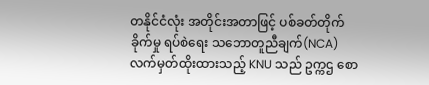တနိုင်ငံလုံး အတိုင်းအတာဖြင့် ပစ်ခတ်တိုက်ခိုက်မှု ရပ်စဲရေး သဘောတူညီချက်(NCA) လက်မှတ်ထိုးထားသည့် KNU သည် ဥက္ကဌ စော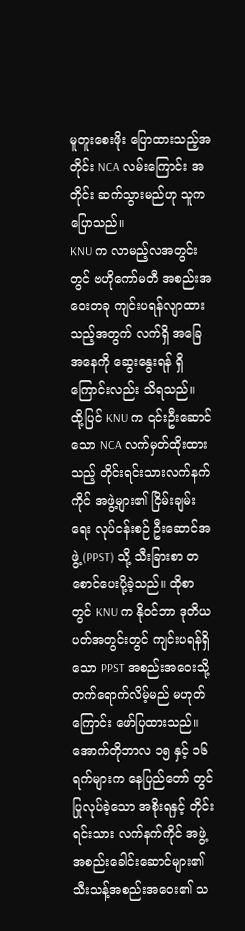မူတူးစေးဖိုး ပြောထားသည့်အတိုင်း NCA လမ်းကြောင်း အတိုင်း ဆက်သွားမည်ဟု သူက ပြောသည်။
KNU က လာမည့်လအတွင်းတွင် ဗဟိုကော်မတီ အစည်းအဝေးတခု ကျင်းပရန်လျာထားသည့်အတွက် လက်ရှိ အခြေအနေကို ဆွေးနွေးရန် ရှိကြောင်းလည်း သိရသည်။
ထို့ပြင် KNU က ၎င်းဦးဆောင်သော NCA လက်မှတ်ထိုးထားသည့် တိုင်းရင်းသားလက်နက်ကိုင် အဖွဲ့များ၏ ငြိမ်းချမ်းရေး လုပ်ငန်းစဉ် ဦးဆောင်အဖွဲ့ (PPST) သို့ သီးခြားစာ တစောင်ပေးပို့ခဲ့သည်။ ထိုစာတွင် KNU က နိုဝင်ဘာ ဒုတိယပတ်အတွင်းတွင် ကျင်းပရန်ရှိသော PPST အစည်းအဝေးသို့ တက်ရောက်လိမ့်မည် မဟုတ်ကြောင်း ဖော်ပြထားသည်။
အောက်တိုဘာလ ၁၅ နှင့် ၁၆ ရက်များက နေပြည်တော် တွင်ပြုလုပ်ခဲ့သော အစိုးရနှင့် တိုင်းရင်းသား လက်နက်ကိုင် အဖွဲ့ အစည်းခေါင်းဆောင်များ၏ သီးသန့်အစည်းအဝေး၏ သ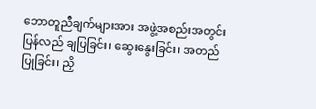ဘောတူညီချက်များအား အဖွဲ့အစည်းအတွင်း ပြန်လည် ချပြခြင်း၊ ဆွေးနွေးခြင်း၊ အတည်ပြုခြင်း၊ ညှိ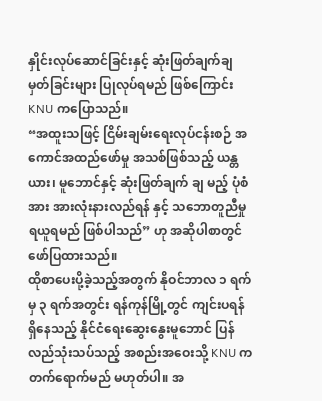နှိုင်းလုပ်ဆောင်ခြင်းနှင့် ဆုံးဖြတ်ချက်ချမှတ်ခြင်းများ ပြုလုပ်ရမည် ဖြစ်ကြောင်း KNU ကပြောသည်။
“အထူးသဖြင့် ငြိမ်းချမ်းရေးလုပ်ငန်းစဉ် အကောင်အထည်ဖော်မှု အသစ်ဖြစ်သည့် ယန္တယား၊ မူဘောင်နှင့် ဆုံးဖြတ်ချက် ချ မည့် ပုံစံအား အားလုံးနားလည်ရန် နှင့် သဘောတူညီမှု ရယူရမည် ဖြစ်ပါသည်” ဟု အဆိုပါစာတွင် ဖော်ပြထားသည်။
ထိုစာပေးပို့ခဲ့သည့်အတွက် နိုဝင်ဘာလ ၁ ရက်မှ ၃ ရက်အတွင်း ရန်ကုန်မြို့တွင် ကျင်းပရန် ရှိနေသည့် နိုင်ငံရေးဆွေးနွေးမူဘောင် ပြန်လည်သုံးသပ်သည့် အစည်းအဝေးသို့ KNU က တက်ရောက်မည် မဟုတ်ပါ။ အ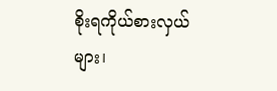စိုးရကိုယ်စားလှယ်များ၊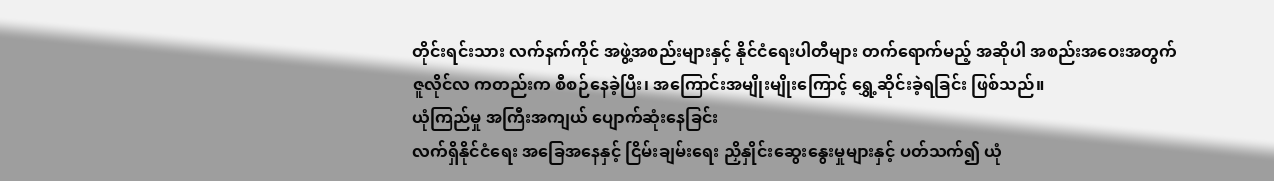တိုင်းရင်းသား လက်နက်ကိုင် အဖွဲ့အစည်းများနှင့် နိုင်ငံရေးပါတီများ တက်ရောက်မည့် အဆိုပါ အစည်းအဝေးအတွက် ဇူလိုင်လ ကတည်းက စီစဉ်နေခဲ့ပြီး၊ အကြောင်းအမျိုးမျိုးကြောင့် ရွှေ့ဆိုင်းခဲ့ရခြင်း ဖြစ်သည်။
ယုံကြည်မှု အကြီးအကျယ် ပျောက်ဆုံးနေခြင်း
လက်ရှိနိုင်ငံရေး အခြေအနေနှင့် ငြိမ်းချမ်းရေး ညှိနှိုင်းဆွေးနွေးမှုများနှင့် ပတ်သက်၍ ယုံ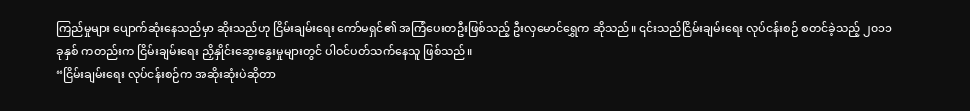ကြည်မှုများ ပျောက်ဆုံးနေသည်မှာ ဆိုးသည်ဟု ငြိမ်းချမ်းရေး ကော်မရှင်၏ အကြံပေးတဦးဖြစ်သည့် ဦးလှမောင်ရွှေက ဆိုသည်။ ၎င်းသည်ငြိမ်းချမ်းရေး လုပ်ငန်းစဉ် စတင်ခဲ့သည့် ၂၀၁၁ ခုနှစ် ကတည်းက ငြိမ်းချမ်းရေး ညှိနှိုင်းဆွေးနွေးမှုများတွင် ပါဝင်ပတ်သက်နေသူ ဖြစ်သည်။
“ငြိမ်းချမ်းရေး လုပ်ငန်းစဉ်က အဆိုးဆုံးပဲဆိုတာ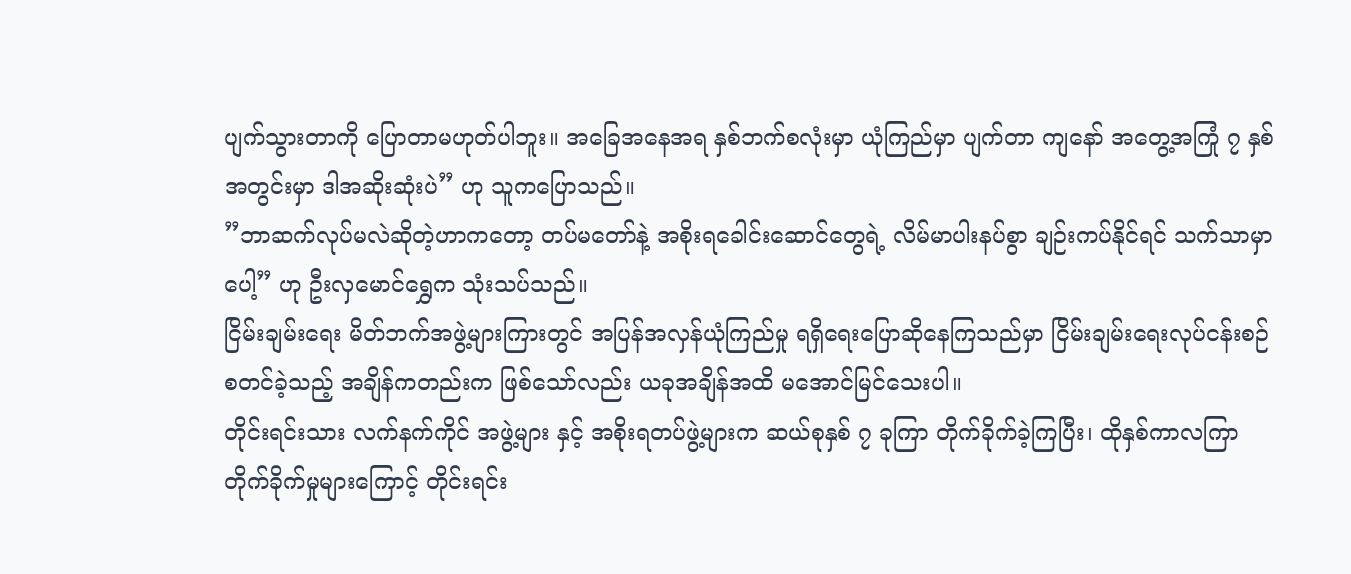ပျက်သွားတာကို ပြောတာမဟုတ်ပါဘူး။ အခြေအနေအရ နှစ်ဘက်စလုံးမှာ ယုံကြည်မှာ ပျက်တာ ကျနော် အတွေ့အကြုံ ၇ နှစ်အတွင်းမှာ ဒါအဆိုးဆုံးပဲ” ဟု သူကပြောသည်။
”ဘာဆက်လုပ်မလဲဆိုတဲ့ဟာကတော့ တပ်မတော်နဲ့ အစိုးရခေါင်းဆောင်တွေရဲ့ လိမ်မာပါးနပ်စွာ ချဉ်းကပ်နိုင်ရင် သက်သာမှာပေါ့” ဟု ဦးလှမောင်ရွှေက သုံးသပ်သည်။
ငြိမ်းချမ်းရေး မိတ်ဘက်အဖွဲ့များကြားတွင် အပြန်အလှန်ယုံကြည်မှု ရရှိရေးပြောဆိုနေကြသည်မှာ ငြိမ်းချမ်းရေးလုပ်ငန်းစဉ် စတင်ခဲ့သည့် အချိန်ကတည်းက ဖြစ်သော်လည်း ယခုအချိန်အထိ မအောင်မြင်သေးပါ။
တိုင်းရင်းသား လက်နက်ကိုင် အဖွဲ့များ နှင့် အစိုးရတပ်ဖွဲ့များက ဆယ်စုနှစ် ၇ ခုကြာ တိုက်ခိုက်ခဲ့ကြပြီး၊ ထိုနှစ်ကာလကြာတိုက်ခိုက်မှုများကြောင့် တိုင်းရင်း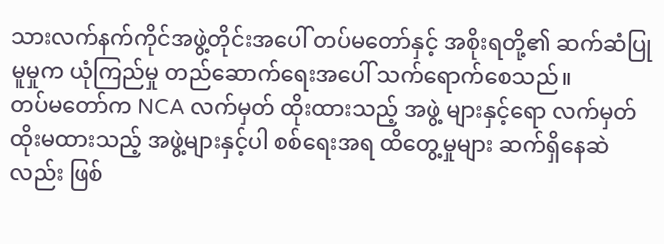သားလက်နက်ကိုင်အဖွဲ့တိုင်းအပေါ် တပ်မတော်နှင့် အစိုးရတို့၏ ဆက်ဆံပြုမူမှုက ယုံကြည်မှု တည်ဆောက်ရေးအပေါ် သက်ရောက်စေသည်။
တပ်မတော်က NCA လက်မှတ် ထိုးထားသည့် အဖွဲ့ များနှင့်ရော လက်မှတ်ထိုးမထားသည့် အဖွဲ့များနှင့်ပါ စစ်ရေးအရ ထိတွေ့မှုများ ဆက်ရှိနေဆဲလည်း ဖြစ်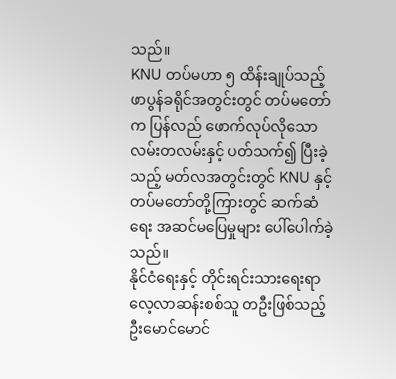သည်။
KNU တပ်မဟာ ၅ ထိန်းချုပ်သည့် ဖာပွန်ခရိုင်အတွင်းတွင် တပ်မတော်က ပြန်လည် ဖောက်လုပ်လိုသော လမ်းတလမ်းနှင့် ပတ်သက်၍ ပြီးခဲ့သည့် မတ်လအတွင်းတွင် KNU နှင့် တပ်မတော်တို့ကြားတွင် ဆက်ဆံရေး အဆင်မပြေမှုများ ပေါ်ပေါက်ခဲ့သည်။
နိုင်ငံရေးနှင့် တိုင်းရင်းသားရေးရာ လေ့လာဆန်းစစ်သူ တဦးဖြစ်သည့် ဦးမောင်မောင်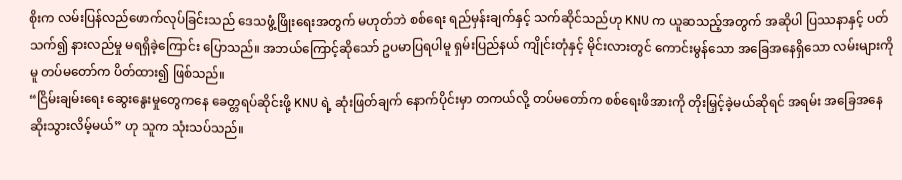စိုးက လမ်းပြန်လည်ဖောက်လုပ်ခြင်းသည် ဒေသဖွံ့ဖြိုးရေးအတွက် မဟုတ်ဘဲ စစ်ရေး ရည်မှန်းချက်နှင့် သက်ဆိုင်သည်ဟု KNU က ယူဆသည့်အတွက် အဆိုပါ ပြဿနာနှင့် ပတ်သက်၍ နားလည်မှု မရရှိခဲ့ကြောင်း ပြောသည်။ အဘယ်ကြောင့်ဆိုသော် ဥပမာပြရပါမူ ရှမ်းပြည်နယ် ကျိုင်းတုံနှင့် မိုင်းလားတွင် ကောင်းမွန်သော အခြေအနေရှိသော လမ်းများကိုမူ တပ်မတော်က ပိတ်ထား၍ ဖြစ်သည်။
“ငြိမ်းချမ်းရေး ဆွေးနွေးမှုတွေကနေ ခေတ္တရပ်ဆိုင်းဖို့ KNU ရဲ့ ဆုံးဖြတ်ချက် နောက်ပိုင်းမှာ တကယ်လို့ တပ်မတော်က စစ်ရေးဖိအားကို တိုးမြှင့်ခဲ့မယ်ဆိုရင် အရမ်း အခြေအနေ ဆိုးသွားလိမ့်မယ်” ဟု သူက သုံးသပ်သည်။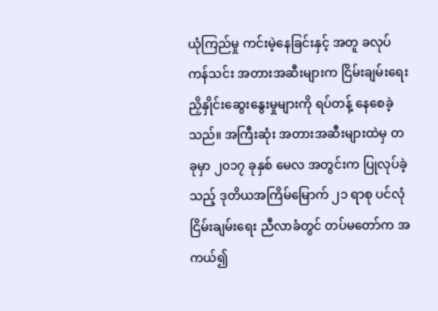ယုံကြည်မှု ကင်းမဲ့နေခြင်းနှင့် အတူ ခလုပ်ကန်သင်း အတားအဆီးများက ငြိမ်းချမ်းရေး ညှိနှိုင်းဆွေးနွေးမှုများကို ရပ်တန့် နေစေခဲ့သည်။ အကြီးဆုံး အတားအဆီးများထဲမှ တခုမှာ ၂၀၁၇ ခုနှစ် မေလ အတွင်းက ပြုလုပ်ခဲ့သည့် ဒုတိယအကြိမ်မြောက် ၂၁ ရာစု ပင်လုံငြိမ်းချမ်းရေး ညီလာခံတွင် တပ်မတော်က အကယ်၍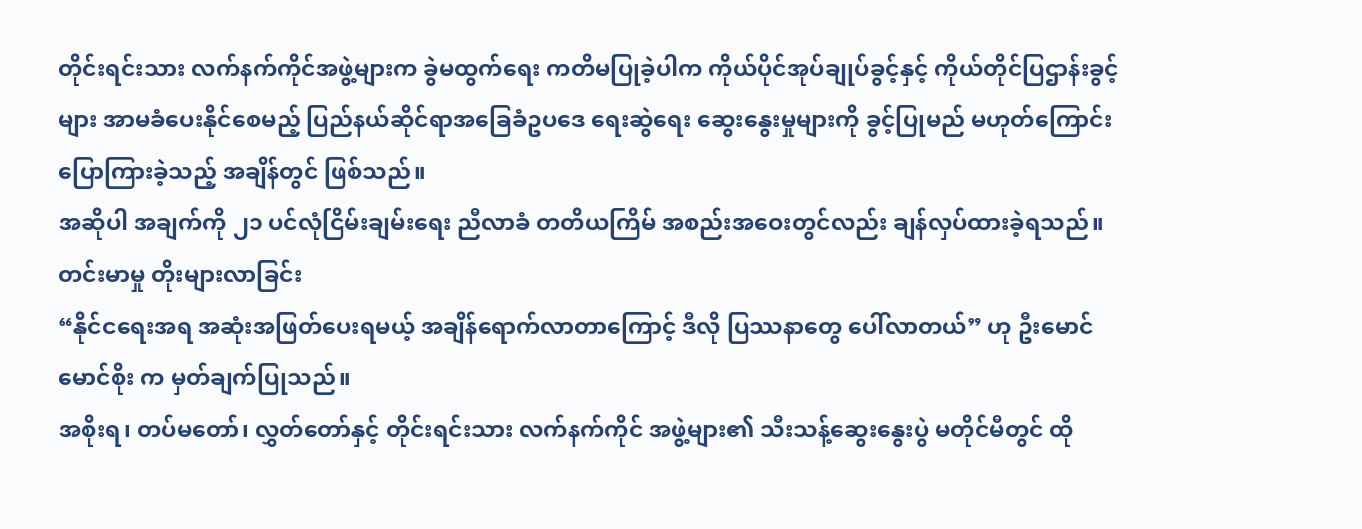တိုင်းရင်းသား လက်နက်ကိုင်အဖွဲ့များက ခွဲမထွက်ရေး ကတိမပြုခဲ့ပါက ကိုယ်ပိုင်အုပ်ချုပ်ခွင့်နှင့် ကိုယ်တိုင်ပြဌာန်းခွင့်များ အာမခံပေးနိုင်စေမည့် ပြည်နယ်ဆိုင်ရာအခြေခံဥပဒေ ရေးဆွဲရေး ဆွေးနွေးမှုများကို ခွင့်ပြုမည် မဟုတ်ကြောင်း ပြောကြားခဲ့သည့် အချိန်တွင် ဖြစ်သည်။
အဆိုပါ အချက်ကို ၂၁ ပင်လုံငြိမ်းချမ်းရေး ညီလာခံ တတိယကြိမ် အစည်းအဝေးတွင်လည်း ချန်လှပ်ထားခဲ့ရသည်။
တင်းမာမှု တိုးများလာခြင်း
“နိုင်ငရေးအရ အဆုံးအဖြတ်ပေးရမယ့် အချိန်ရောက်လာတာကြောင့် ဒီလို ပြဿနာတွေ ပေါ်လာတယ်” ဟု ဦးမောင်မောင်စိုး က မှတ်ချက်ပြုသည်။
အစိုးရ၊ တပ်မတော်၊ လွှတ်တော်နှင့် တိုင်းရင်းသား လက်နက်ကိုင် အဖွဲ့များ၏ သီးသန့်ဆွေးနွေးပွဲ မတိုင်မီတွင် ထို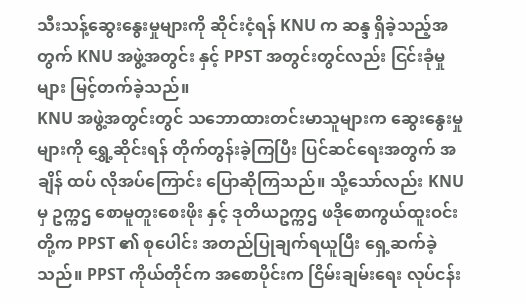သီးသန့်ဆွေးနွေးမှုများကို ဆိုင်းငံ့ရန် KNU က ဆန္ဒ ရှိခဲ့သည့်အတွက် KNU အဖွဲ့အတွင်း နှင့် PPST အတွင်းတွင်လည်း ငြင်းခုံမှုများ မြင့်တက်ခဲ့သည်။
KNU အဖွဲ့အတွင်းတွင် သဘောထားတင်းမာသူများက ဆွေးနွေးမှုများကို ရွှေ့ဆိုင်းရန် တိုက်တွန်းခဲ့ကြပြီး ပြင်ဆင်ရေးအတွက် အချိန် ထပ် လိုအပ်ကြောင်း ပြောဆိုကြသည်။ သို့သော်လည်း KNU မှ ဥက္ကဌ စောမူတူးစေးဖိုး နှင့် ဒုတိယဥက္ကဌ ဖဒိုစောကွယ်ထူးဝင်းတို့က PPST ၏ စုပေါင်း အတည်ပြုချက်ရယူပြီး ရှေ့ဆက်ခဲ့သည်။ PPST ကိုယ်တိုင်က အစောပိုင်းက ငြိမ်းချမ်းရေး လုပ်ငန်း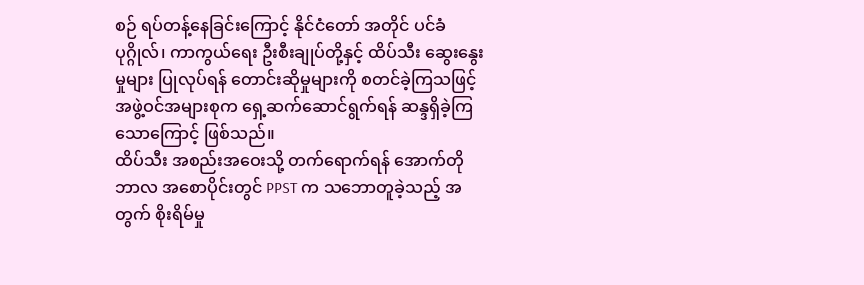စဉ် ရပ်တန့်နေခြင်းကြောင့် နိုင်ငံတော် အတိုင် ပင်ခံပုဂ္ဂိုလ်၊ ကာကွယ်ရေး ဦးစီးချုပ်တို့နှင့် ထိပ်သီး ဆွေးနွေးမှုများ ပြုလုပ်ရန် တောင်းဆိုမှုများကို စတင်ခဲ့ကြသဖြင့် အဖွဲ့ဝင်အများစုက ရှေ့ဆက်ဆောင်ရွက်ရန် ဆန္ဒရှိခဲ့ကြသောကြောင့် ဖြစ်သည်။
ထိပ်သီး အစည်းအဝေးသို့ တက်ရောက်ရန် အောက်တိုဘာလ အစောပိုင်းတွင် PPST က သဘောတူခဲ့သည့် အတွက် စိုးရိမ်မှု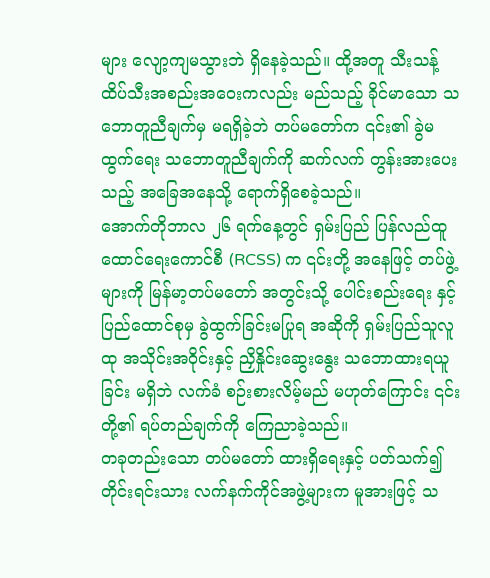များ လျော့ကျမသွားဘဲ ရှိနေခဲ့သည်။ ထို့အတူ သီးသန့် ထိပ်သီးအစည်းအဝေးကလည်း မည်သည့် ခိုင်မာသော သဘောတူညီချက်မှ မရရှိခဲ့ဘဲ တပ်မတော်က ၎င်း၏ ခွဲမထွက်ရေး သဘောတူညီချက်ကို ဆက်လက် တွန်းအားပေးသည့် အခြေအနေသို့ ရောက်ရှိစေခဲ့သည်။
အောက်တိုဘာလ ၂၆ ရက်နေ့တွင် ရှမ်းပြည် ပြန်လည်ထူထောင်ရေးကောင်စီ (RCSS) က ၎င်းတို့ အနေဖြင့် တပ်ဖွဲ့များကို မြန်မာ့တပ်မတော် အတွင်းသို့ ပေါင်းစည်းရေး နှင့် ပြည်ထောင်စုမှ ခွဲထွက်ခြင်းမပြုရ အဆိုကို ရှမ်းပြည်သူလူထု အသိုင်းအဝိုင်းနှင့် ညှိနှိုင်းဆွေးနွေး သဘောထားရယူခြင်း မရှိဘဲ လက်ခံ စဉ်းစားလိမ့်မည် မဟုတ်ကြောင်း ၎င်းတို့၏ ရပ်တည်ချက်ကို ကြေညာခဲ့သည်။
တခုတည်းသော တပ်မတော် ထားရှိရေးနှင့် ပတ်သက်၍ တိုင်းရင်းသား လက်နက်ကိုင်အဖွဲ့များက မူအားဖြင့် သ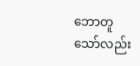ဘောတူသော်လည်း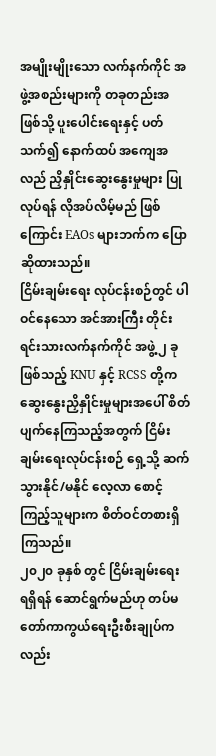အမျိုးမျိုးသော လက်နက်ကိုင် အဖွဲ့အစည်းများကို တခုတည်းအဖြစ်သို့ ပူးပေါင်းရေးနှင့် ပတ်သက်၍ နောက်ထပ် အကျေအလည် ညှိနှိုင်းဆွေးနွေးမှုများ ပြုလုပ်ရန် လိုအပ်လိမ့်မည် ဖြစ်ကြောင်း EAOs များဘက်က ပြောဆိုထားသည်။
ငြိမ်းချမ်းရေး လုပ်ငန်းစဉ်တွင် ပါဝင်နေသော အင်အားကြီး တိုင်းရင်းသားလက်နက်ကိုင် အဖွဲ့ ၂ ခုဖြစ်သည့် KNU နှင့် RCSS တို့က ဆွေးနွေးညှိနှိုင်းမှုများအပေါ် စိတ်ပျက်နေကြသည့်အတွက် ငြိမ်းချမ်းရေးလုပ်ငန်းစဉ် ရှေ့သို့ ဆက်သွားနိုင်/မနိုင် လေ့လာ စောင့်ကြည့်သူများက စိတ်ဝင်တစားရှိကြသည်။
၂၀၂၀ ခုနှစ် တွင် ငြိမ်းချမ်းရေး ရရှိရန် ဆောင်ရွက်မည်ဟု တပ်မတော်ကာကွယ်ရေးဦးစီးချုပ်ကလည်း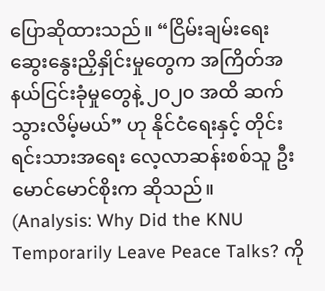ပြောဆိုထားသည်။ “ငြိမ်းချမ်းရေး ဆွေးနွေးညှိနှိုင်းမှုတွေက အကြိတ်အနယ်ငြင်းခုံမှုတွေနဲ့ ၂၀၂၀ အထိ ဆက်သွားလိမ့်မယ်” ဟု နိုင်ငံရေးနှင့် တိုင်းရင်းသားအရေး လေ့လာဆန်းစစ်သူ ဦးမောင်မောင်စိုးက ဆိုသည်။
(Analysis: Why Did the KNU Temporarily Leave Peace Talks? ကို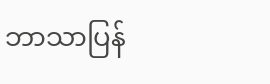ဘာသာပြန်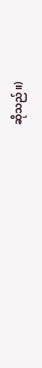ဆိုသည်။)